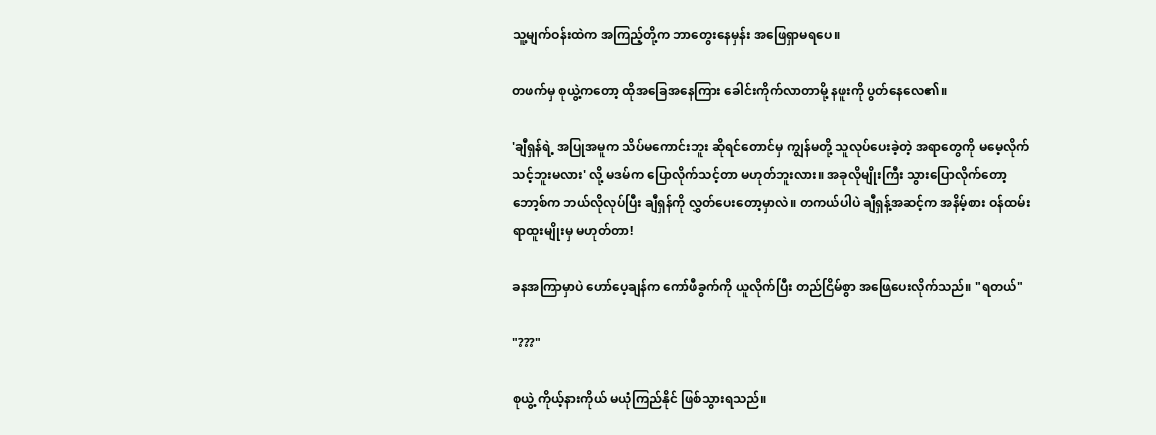သူ့မျက်ဝန်းထဲက အကြည့်တို့က ဘာတွေးနေမှန်း အဖြေရှာမရပေ။

တဖက်မှ စုယွဲ့ကတော့ ထိုအခြေအနေကြား ခေါင်းကိုက်လာတာမို့ နဖူးကို ပွတ်နေလေ၏။

'ချီရှန်ရဲ့ အပြုအမူက သိပ်မကောင်းဘူး ဆိုရင်တောင်မှ ကျွန်မတို့ သူလုပ်ပေးခဲ့တဲ့ အရာတွေကို မမေ့လိုက်သင့်ဘူးမလား' လို့ မဒမ်က ပြောလိုက်သင့်တာ မဟုတ်ဘူးလား။ အခုလိုမျိုးကြီး သွားပြောလိုက်တော့ ဘော့စ်က ဘယ်လိုလုပ်ပြီး ချီရှန်ကို လွှတ်ပေးတော့မှာလဲ။ တကယ်ပါပဲ ချီရှန့်အဆင့်က အနိမ့်စား ဝန်ထမ်းရာထူးမျိုးမှ မဟုတ်တာ!

ခနအကြာမှာပဲ ဟော်ပေ့ချန်က ကော်ဖီခွက်ကို ယူလိုက်ပြီး တည်ငြိမ်စွာ ‌အဖြေပေးလိုက်သည်။ "ရတယ်"

"???"

စုယွဲ့ ကိုယ့်နားကိုယ် မယုံကြည်နိုင် ဖြစ်သွားရသည်။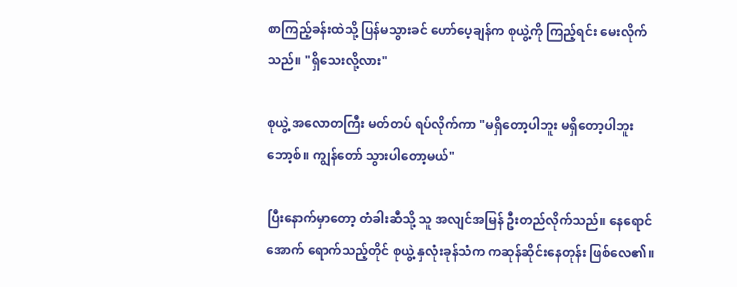စာကြည့်ခန်းထဲသို့ ပြန်မသွားခင် ဟော်ပေ့ချန်က စုယွဲ့ကို ကြည့်ရင်း မေးလိုက်သည်။ "ရှိသေးလို့လား"

စုယွဲ့ အလောတကြီး မတ်တပ် ရပ်လိုက်ကာ "မရှိတော့ပါဘူး မရှိတော့ပါဘူး ဘော့စ်။ ကျွန်တော် သွားပါတော့မယ်"

ပြီးနောက်မှာတော့ တံခါးဆီသို့ သူ အလျင်အမြန် ဦးတည်လိုက်သည်။ နေရောင်အောက် ရောက်သည့်တိုင် စုယွဲ့ နှလုံးခုန်သံက ကဆုန်ဆိုင်းနေတုန်း ဖြစ်လေ၏။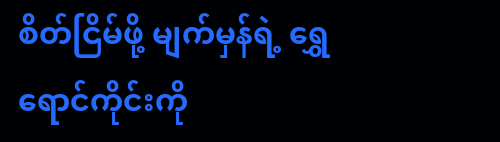စိတ်ငြိမ်ဖို့ မျက်မှန်ရဲ့ ရွှေရောင်ကိုင်းကို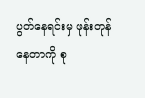ပွတ်နေရင်းမှ ဖုန်းတုန်နေတာကို စု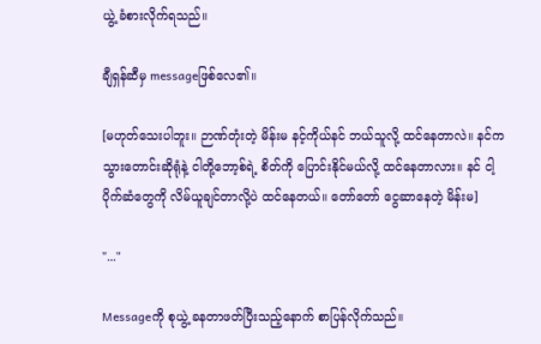ယွဲ့ ခံစားလိုက်ရသည်။

ချီရှန်ဆီမှ messageဖြစ်လေ၏။

[မဟုတ်သေးပါဘူး။ ဉာဏ်တုံးတဲ့ မိန်းမ နင့်ကိုယ်နင် ဘယ်သူလို့ ထင်နေတာလဲ။ နင်က သွားတောင်းဆိုရုံနဲ့ ငါတို့ဘော့စ်ရဲ့ စိတ်ကို ပြောင်းနိုင်မယ်လို့ ထင်နေတာလား။ နင် ငါ့ပိုက်‌ဆံတွေကို လိမ်ယူချင်တာလို့ပဲ ထင်နေတယ်။ ‌တော်တော် ငွေဆာနေတဲ့ မိန်းမ]

"..."

Messageကို စုယွဲ့ ခနတာဖတ်ပြီးသည့်နောက် စာပြန်လိုက်သည်။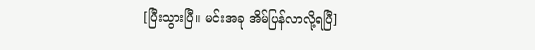[ပြီးသွားပြီ။ မင်းအခု အိမ်ပြန်လာလို့ရပြီ]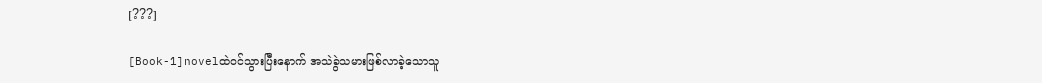[???]

[Book-1]novelထဲဝင်သွားပြီးနောက် အသဲခွဲသမားဖြစ်လာခဲ့သောသူ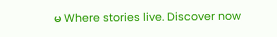မ Where stories live. Discover now